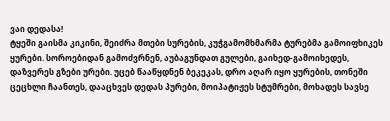ვაი დედასა!
ტყეში გაისმა კიკინი, შეიძრა მთები სურების, კუჭგამომხმარმა ტურებმა გამოიფხიკეს ყურები. სოროებიდან გამოძვრნენ, აუბაგუნდათ გულები, გაიხედ-გამოიხედეს, დაზვერეს გზები ურები. უცებ წააწყდნენ ბეკეკას, დრო აღარ იყო ყურების, თონეში ცეცხლი ჩაანთეს, დააცხვეს დედას პურები, მოიპატიჟეს სტუმრები, მოხადეს სავსე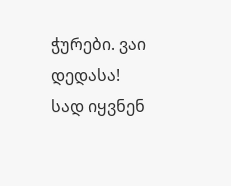ჭურები. ვაი დედასა! სად იყვნენ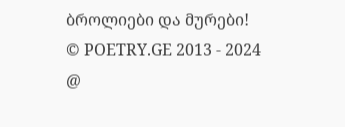ბროლიები და მურები!
© POETRY.GE 2013 - 2024
@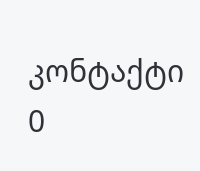კონტაქტი
0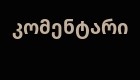კომენტარი